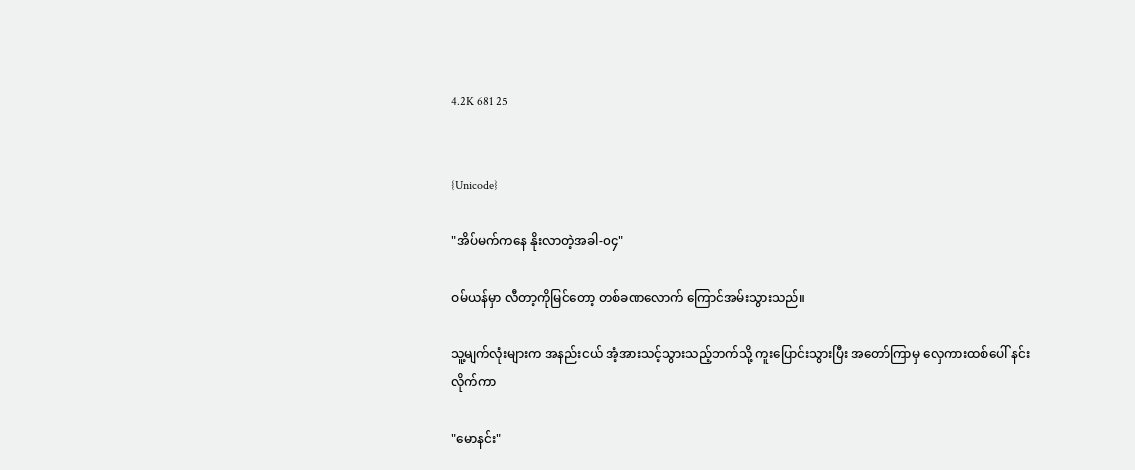4.2K 681 25


{Unicode}

"အိပ်မက်ကနေ နိုးလာတဲ့အခါ-၀၄"

ဝမ်ယန်မှာ လီတာ့ကိုမြင်တော့ တစ်ခဏလောက် ကြောင်အမ်းသွားသည်။

သူ့မျက်လုံးများက အနည်းငယ် အံ့အားသင့်သွားသည့်ဘက်သို့ ကူးပြောင်းသွားပြီး အတော်ကြာမှ လှေကားထစ်ပေါ် နင်းလိုက်ကာ

"မောနင်း"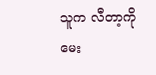သူက လီတာ့ကို မေး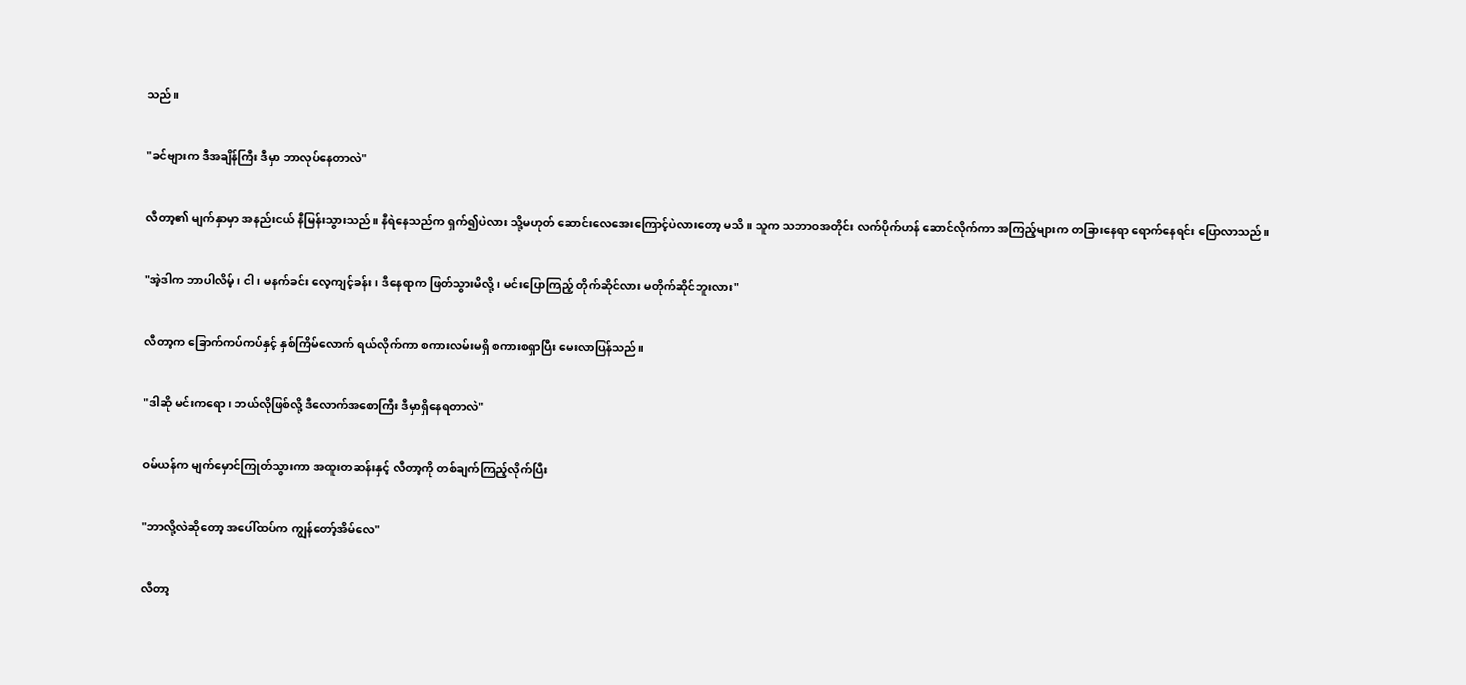သည်။

"ခင်ဗျားက ဒီအချိန်ကြီး ဒီမှာ ဘာလုပ်နေတာလဲ"

လီတာ့၏ မျက်နှာမှာ အနည်းငယ် နီမြန်းသွားသည်။ နီရဲနေသည်က ရှက်၍ပဲလား သို့မဟုတ် ဆောင်းလေအေးကြောင့်ပဲလားတော့ မသိ။ သူက သဘာဝအတိုင်း လက်ပိုက်ဟန် ဆောင်လိုက်ကာ အကြည့်များက တခြားနေရာ ရောက်နေရင်း ပြောလာသည်။

"အဲ့ဒါက ဘာပါလိမ့်၊ ငါ၊ မနက်ခင်း လေ့ကျင့်ခန်း၊ ဒီနေရာက ဖြတ်သွားမိလို့၊ မင်းပြောကြည့် တိုက်ဆိုင်လား မတိုက်ဆိုင်ဘူးလား"

လီတာ့က ခြောက်ကပ်ကပ်နှင့် နှစ်ကြိမ်လောက် ရယ်လိုက်ကာ စကားလမ်းမရှိ စကားစရှာပြီး မေးလာပြန်သည်။

"ဒါဆို မင်းကရော၊ ဘယ်လိုဖြစ်လို့ ဒီလောက်အစောကြီး ဒီမှာရှိနေရတာလဲ"

ဝမ်ယန်က မျက်မှောင်ကြုတ်သွားကာ အထူးတဆန်းနှင့် လီတာ့ကို တစ်ချက်ကြည့်လိုက်ပြီး

"ဘာလို့လဲဆိုတော့ အပေါ်ထပ်က ကျွန်တော့်အိမ်လေ"

လီတာ့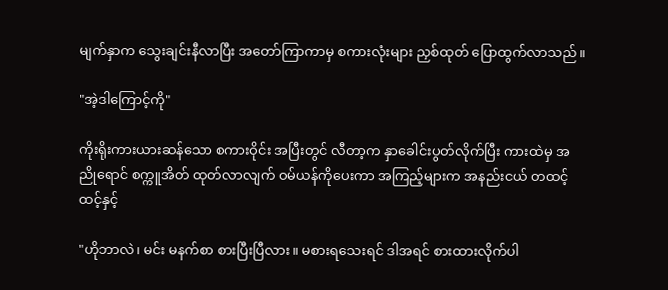မျက်နှာက သွေးချင်းနီလာပြီး အတော်ကြာကာမှ စကားလုံးများ ညှစ်ထုတ် ပြောထွက်လာသည်။

"အဲ့ဒါကြောင့်ကို"

ကိုးရိုးကားယားဆန်သော စကားဝိုင်း အပြီးတွင် လီတာ့က နှာခေါင်းပွတ်လိုက်ပြီး ကားထဲမှ အညိုရောင် စက္ကူအိတ် ထုတ်လာလျက် ဝမ်ယန်ကိုပေးကာ အကြည့်များက အနည်းငယ် တထင့်ထင့်နှင့်

"ဟိုဘာလဲ၊ မင်း မနက်စာ စားပြီးပြီလား။ မစားရသေးရင် ဒါအရင် စားထားလိုက်ပါ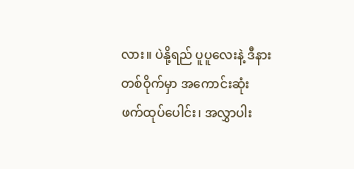လား။ ပဲနို့ရည် ပူပူလေးနဲ့ ဒီနားတစ်ဝိုက်မှာ အကောင်းဆုံး ဖက်ထုပ်ပေါင်း၊ အလွှာပါး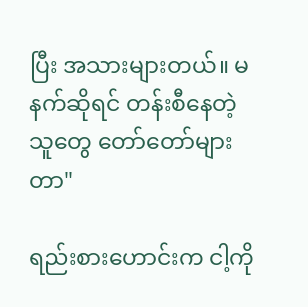ပြီး အသားများတယ်။ မနက်ဆိုရင် တန်းစီနေတဲ့သူတွေ တော်တော်များတာ"

ရည်းစားဟောင်းက ငါ့ကို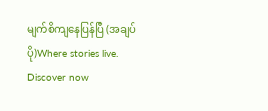မျက်စိကျနေပြန်ပြီ (အချပ်ပို)Where stories live. Discover now